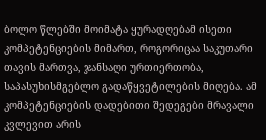ბოლო წლებში მოიმატა ყურადღებამ ისეთი კომპეტენციების მიმართ, როგორიცაა საკუთარი თავის მართვა, ჯანსაღი ურთიერთობა, საპასუხისმგებლო გადაწყვეტილების მიღება. ამ კომპეტენციების დადებითი შედეგები მრავალი კვლევით არის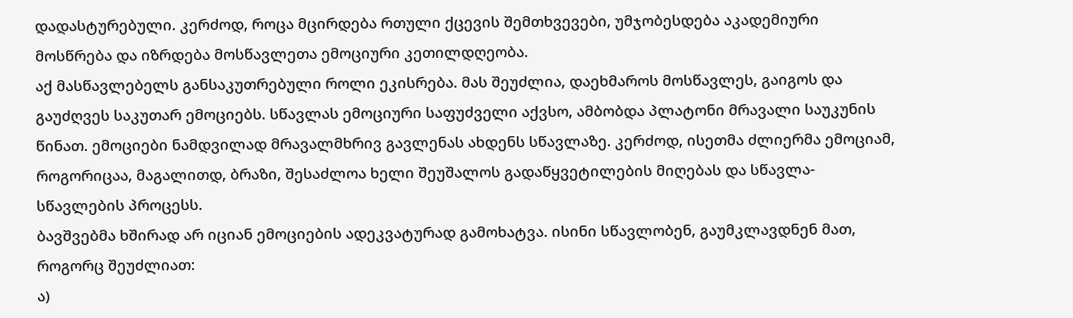დადასტურებული. კერძოდ, როცა მცირდება რთული ქცევის შემთხვევები, უმჯობესდება აკადემიური მოსწრება და იზრდება მოსწავლეთა ემოციური კეთილდღეობა.
აქ მასწავლებელს განსაკუთრებული როლი ეკისრება. მას შეუძლია, დაეხმაროს მოსწავლეს, გაიგოს და გაუძღვეს საკუთარ ემოციებს. სწავლას ემოციური საფუძველი აქვსო, ამბობდა პლატონი მრავალი საუკუნის წინათ. ემოციები ნამდვილად მრავალმხრივ გავლენას ახდენს სწავლაზე. კერძოდ, ისეთმა ძლიერმა ემოციამ, როგორიცაა, მაგალითდ, ბრაზი, შესაძლოა ხელი შეუშალოს გადაწყვეტილების მიღებას და სწავლა-სწავლების პროცესს.
ბავშვებმა ხშირად არ იციან ემოციების ადეკვატურად გამოხატვა. ისინი სწავლობენ, გაუმკლავდნენ მათ, როგორც შეუძლიათ:
ა)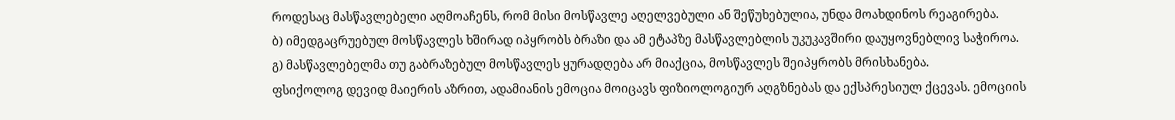როდესაც მასწავლებელი აღმოაჩენს, რომ მისი მოსწავლე აღელვებული ან შეწუხებულია, უნდა მოახდინოს რეაგირება.
ბ) იმედგაცრუებულ მოსწავლეს ხშირად იპყრობს ბრაზი და ამ ეტაპზე მასწავლებლის უკუკავშირი დაუყოვნებლივ საჭიროა.
გ) მასწავლებელმა თუ გაბრაზებულ მოსწავლეს ყურადღება არ მიაქცია, მოსწავლეს შეიპყრობს მრისხანება.
ფსიქოლოგ დევიდ მაიერის აზრით, ადამიანის ემოცია მოიცავს ფიზიოლოგიურ აღგზნებას და ექსპრესიულ ქცევას. ემოციის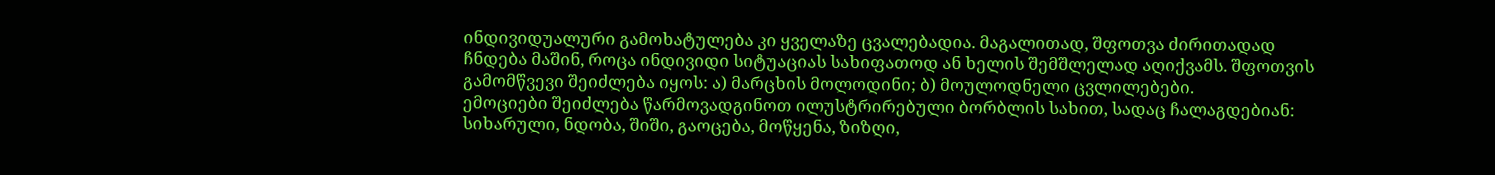ინდივიდუალური გამოხატულება კი ყველაზე ცვალებადია. მაგალითად, შფოთვა ძირითადად ჩნდება მაშინ, როცა ინდივიდი სიტუაციას სახიფათოდ ან ხელის შემშლელად აღიქვამს. შფოთვის გამომწვევი შეიძლება იყოს: ა) მარცხის მოლოდინი; ბ) მოულოდნელი ცვლილებები.
ემოციები შეიძლება წარმოვადგინოთ ილუსტრირებული ბორბლის სახით, სადაც ჩალაგდებიან: სიხარული, ნდობა, შიში, გაოცება, მოწყენა, ზიზღი,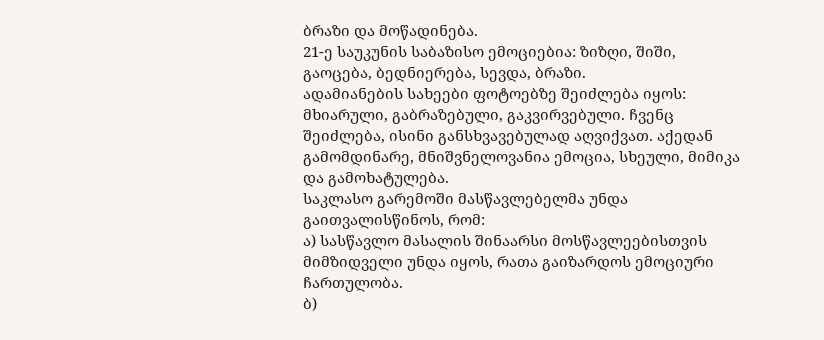ბრაზი და მოწადინება.
21-ე საუკუნის საბაზისო ემოციებია: ზიზღი, შიში, გაოცება, ბედნიერება, სევდა, ბრაზი.
ადამიანების სახეები ფოტოებზე შეიძლება იყოს: მხიარული, გაბრაზებული, გაკვირვებული. ჩვენც შეიძლება, ისინი განსხვავებულად აღვიქვათ. აქედან გამომდინარე, მნიშვნელოვანია ემოცია, სხეული, მიმიკა და გამოხატულება.
საკლასო გარემოში მასწავლებელმა უნდა გაითვალისწინოს, რომ:
ა) სასწავლო მასალის შინაარსი მოსწავლეებისთვის მიმზიდველი უნდა იყოს, რათა გაიზარდოს ემოციური ჩართულობა.
ბ)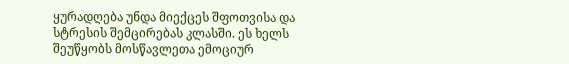ყურადღება უნდა მიექცეს შფოთვისა და სტრესის შემცირებას კლასში. ეს ხელს შეუწყობს მოსწავლეთა ემოციურ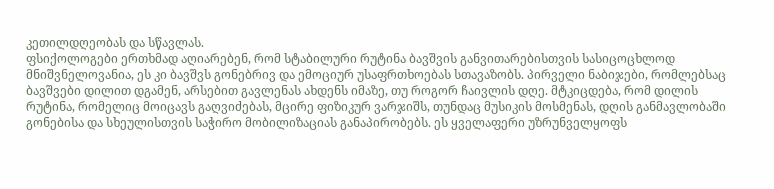კეთილდღეობას და სწავლას.
ფსიქოლოგები ერთხმად აღიარებენ, რომ სტაბილური რუტინა ბავშვის განვითარებისთვის სასიცოცხლოდ მნიშვნელოვანია, ეს კი ბავშვს გონებრივ და ემოციურ უსაფრთხოებას სთავაზობს. პირველი ნაბიჯები, რომლებსაც ბავშვები დილით დგამენ, არსებით გავლენას ახდენს იმაზე, თუ როგორ ჩაივლის დღე. მტკიცდება, რომ დილის რუტინა, რომელიც მოიცავს გაღვიძებას, მცირე ფიზიკურ ვარჯიშს, თუნდაც მუსიკის მოსმენას, დღის განმავლობაში გონებისა და სხეულისთვის საჭირო მობილიზაციას განაპირობებს. ეს ყველაფერი უზრუნველყოფს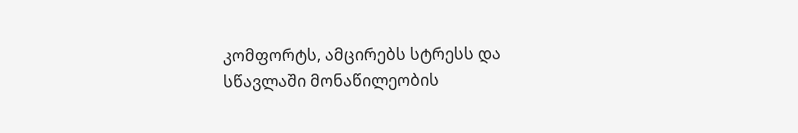კომფორტს, ამცირებს სტრესს და სწავლაში მონაწილეობის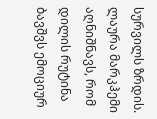სურვილს ზრდის. ლაურა მარკჰემი აღნიშნავს, რომ დილის რუტინა ბავშვს ემოციურ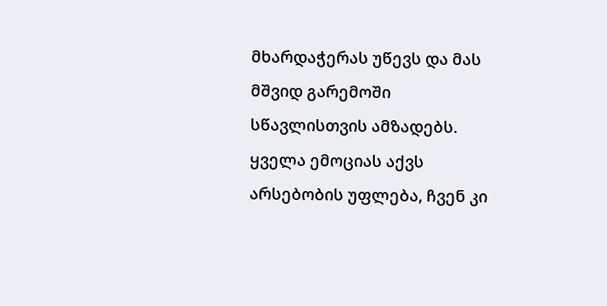მხარდაჭერას უწევს და მას მშვიდ გარემოში სწავლისთვის ამზადებს.
ყველა ემოციას აქვს არსებობის უფლება, ჩვენ კი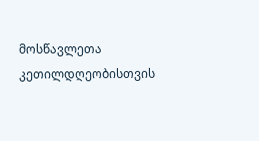მოსწავლეთა კეთილდღეობისთვის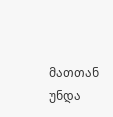მათთან უნდა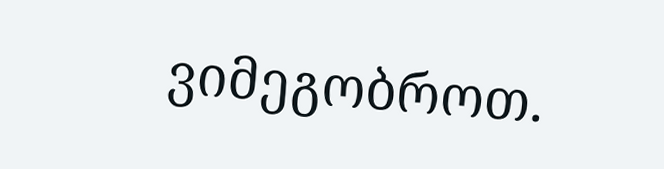ვიმეგობროთ.